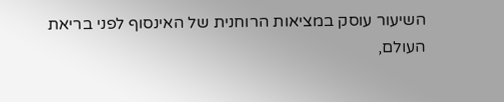השיעור עוסק במציאות הרוחנית של האינסוף לפני בריאת העולם,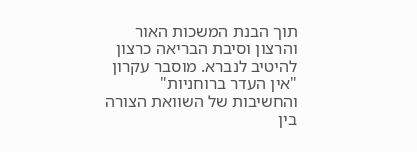תוך הבנת המשכות האור והרצון וסיבת הבריאה כרצון להיטיב לנברא. מוסבר עקרון "אין העדר ברוחניות" והחשיבות של השוואת הצורה בין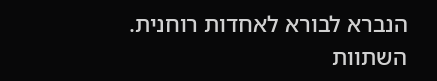הנברא לבורא לאחדות רוחנית. השתוות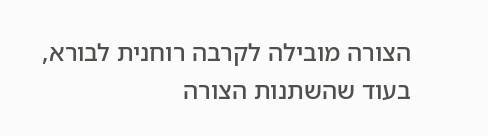הצורה מובילה לקרבה רוחנית לבורא, בעוד שהשתנות הצורה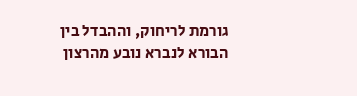גורמת לריחוק, וההבדל בין הבורא לנברא נובע מהרצון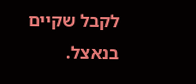לקבל שקיים בנאצל.